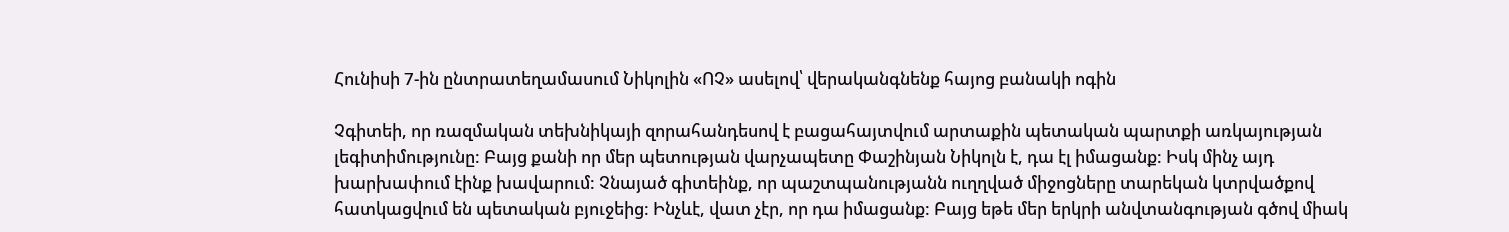Հունիսի 7-ին ընտրատեղամասում Նիկոլին «ՈՉ» ասելով՝ վերականգնենք հայոց բանակի ոգին

Չգիտեի, որ ռազմական տեխնիկայի զորահանդեսով է բացահայտվում արտաքին պետական պարտքի առկայության լեգիտիմությունը: Բայց քանի որ մեր պետության վարչապետը Փաշինյան Նիկոլն է, դա էլ իմացանք: Իսկ մինչ այդ խարխափում էինք խավարում: Չնայած գիտեինք, որ պաշտպանությանն ուղղված միջոցները տարեկան կտրվածքով հատկացվում են պետական բյուջեից: Ինչևէ, վատ չէր, որ դա իմացանք: Բայց եթե մեր երկրի անվտանգության գծով միակ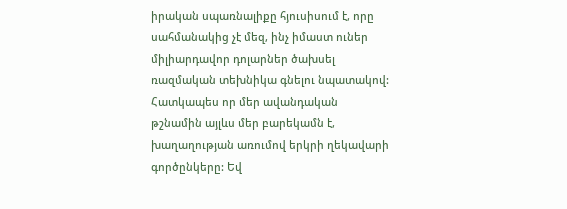իրական սպառնալիքը հյուսիսում է, որը սահմանակից չէ մեզ, ինչ իմաստ ուներ միլիարդավոր դոլարներ ծախսել ռազմական տեխնիկա գնելու նպատակով: Հատկապես որ մեր ավանդական թշնամին այլևս մեր բարեկամն է, խաղաղության առումով երկրի ղեկավարի գործընկերը: Եվ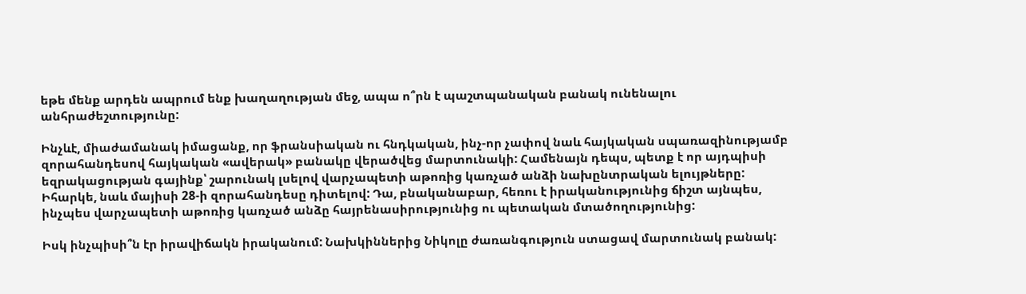եթե մենք արդեն ապրում ենք խաղաղության մեջ, ապա ո՞րն է պաշտպանական բանակ ունենալու անհրաժեշտությունը:

Ինչևէ, միաժամանակ իմացանք, որ ֆրանսիական ու հնդկական, ինչ-որ չափով նաև հայկական սպառազինությամբ զորահանդեսով հայկական «ավերակ» բանակը վերածվեց մարտունակի: Համենայն դեպս, պետք է որ այդպիսի եզրակացության գայինք՝ շարունակ լսելով վարչապետի աթոռից կառչած անձի նախընտրական ելույթները: Իհարկե, նաև մայիսի 28-ի զորահանդեսը դիտելով: Դա, բնականաբար, հեռու է իրականությունից ճիշտ այնպես, ինչպես վարչապետի աթոռից կառչած անձը հայրենասիրությունից ու պետական մտածողությունից:

Իսկ ինչպիսի՞ն էր իրավիճակն իրականում: Նախկիններից Նիկոլը ժառանգություն ստացավ մարտունակ բանակ: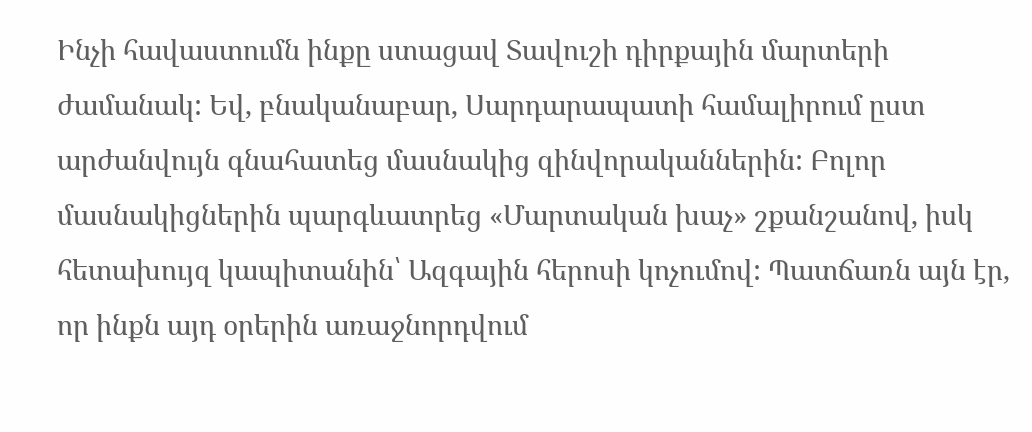Ինչի հավաստումն ինքը ստացավ Տավուշի դիրքային մարտերի ժամանակ: Եվ, բնականաբար, Սարդարապատի համալիրում ըստ արժանվույն գնահատեց մասնակից զինվորականներին: Բոլոր մասնակիցներին պարգևատրեց «Մարտական խաչ» շքանշանով, իսկ հետախույզ կապիտանին՝ Ազգային հերոսի կոչումով: Պատճառն այն էր, որ ինքն այդ օրերին առաջնորդվում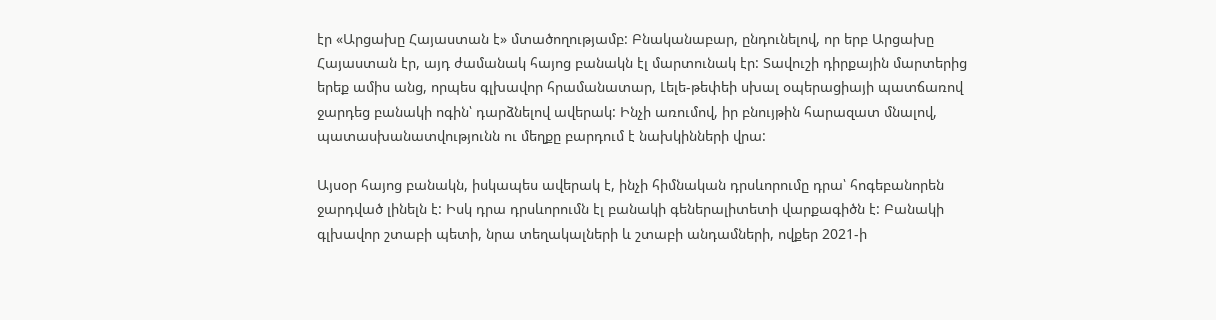էր «Արցախը Հայաստան է» մտածողությամբ: Բնականաբար, ընդունելով, որ երբ Արցախը Հայաստան էր, այդ ժամանակ հայոց բանակն էլ մարտունակ էր: Տավուշի դիրքային մարտերից երեք ամիս անց, որպես գլխավոր հրամանատար, Լելե-թեփեի սխալ օպերացիայի պատճառով ջարդեց բանակի ոգին՝ դարձնելով ավերակ: Ինչի առումով, իր բնույթին հարազատ մնալով, պատասխանատվությունն ու մեղքը բարդում է նախկինների վրա:

Այսօր հայոց բանակն, իսկապես ավերակ է, ինչի հիմնական դրսևորումը դրա՝ հոգեբանորեն ջարդված լինելն է: Իսկ դրա դրսևորումն էլ բանակի գեներալիտետի վարքագիծն է: Բանակի գլխավոր շտաբի պետի, նրա տեղակալների և շտաբի անդամների, ովքեր 2021-ի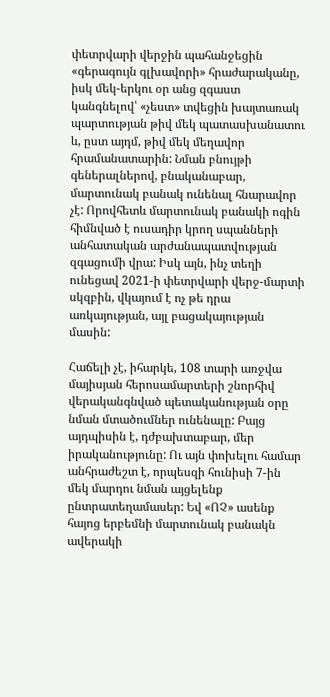փետրվարի վերջին պահանջեցին «գերագույն գլխավորի» հրաժարականը, իսկ մեկ-երկու օր անց զգաստ կանգնելով՝ «չեստ» տվեցին խայտառակ պարտության թիվ մեկ պատասխանատու և, ըստ այդմ, թիվ մեկ մեղավոր հրամանատարին: Նման բնույթի գեներալներով, բնականաբար, մարտունակ բանակ ունենալ հնարավոր չէ: Որովհետև մարտունակ բանակի ոգին հիմնված է ուսադիր կրող սպանների անհատական արժանապատվության զգացումի վրա: Իսկ այն, ինչ տեղի ունեցավ 2021-ի փետրվարի վերջ-մարտի սկզբին, վկայում է ոչ թե դրա առկայության, այլ բացակայության մասին:

Հաճելի չէ, իհարկե, 108 տարի առջվա մայիսյան հերոսամարտերի շնորհիվ վերականգնված պետականության օրը նման մտածումներ ունենալը: Բայց այդպիսին է, դժբախտաբար, մեր իրականությունը: Ու այն փոխելու համար անհրաժեշտ է, որպեսզի հունիսի 7-ին մեկ մարդու նման այցելենք ընտրատեղամասեր: Եվ «ՈՉ» ասենք հայոց երբեմնի մարտունակ բանակն ավերակի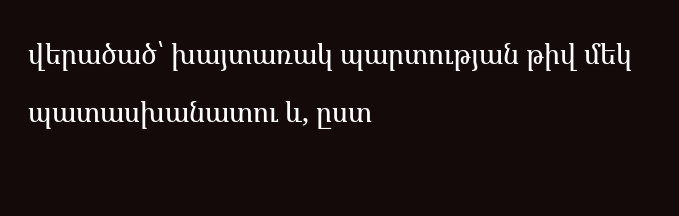վերածած՝ խայտառակ պարտության թիվ մեկ պատասխանատու և, ըստ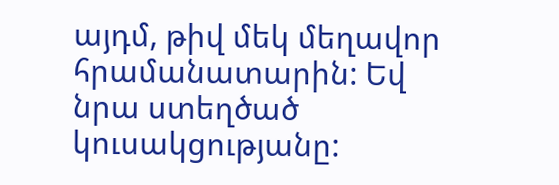այդմ, թիվ մեկ մեղավոր հրամանատարին: Եվ նրա ստեղծած կուսակցությանը: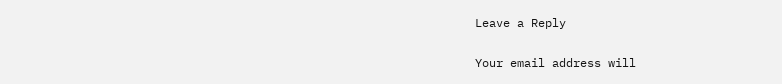Leave a Reply

Your email address will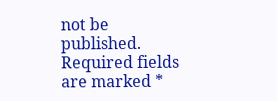not be published. Required fields are marked *